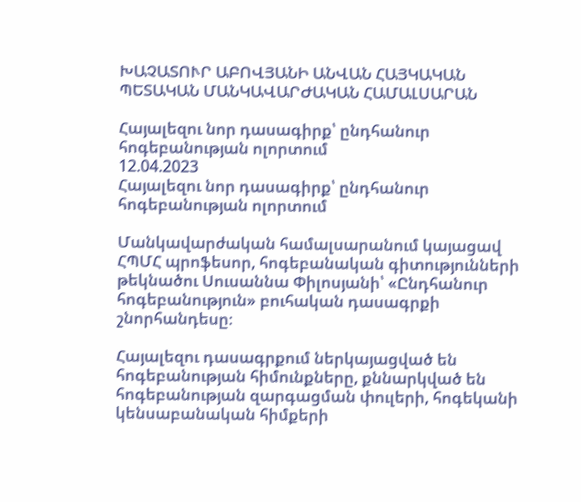ԽԱՉԱՏՈՒՐ ԱԲՈՎՅԱՆԻ ԱՆՎԱՆ ՀԱՅԿԱԿԱՆ ՊԵՏԱԿԱՆ ՄԱՆԿԱՎԱՐԺԱԿԱՆ ՀԱՄԱԼՍԱՐԱՆ

Հայալեզու նոր դասագիրք՝ ընդհանուր հոգեբանության ոլորտում
12.04.2023
Հայալեզու նոր դասագիրք՝ ընդհանուր հոգեբանության ոլորտում

Մանկավարժական համալսարանում կայացավ ՀՊՄՀ պրոֆեսոր, հոգեբանական գիտությունների թեկնածու Սուսաննա Փիլոսյանի՝ «Ընդհանուր հոգեբանություն» բուհական դասագրքի շնորհանդեսը։

Հայալեզու դասագրքում ներկայացված են հոգեբանության հիմունքները, քննարկված են հոգեբանության զարգացման փուլերի, հոգեկանի կենսաբանական հիմքերի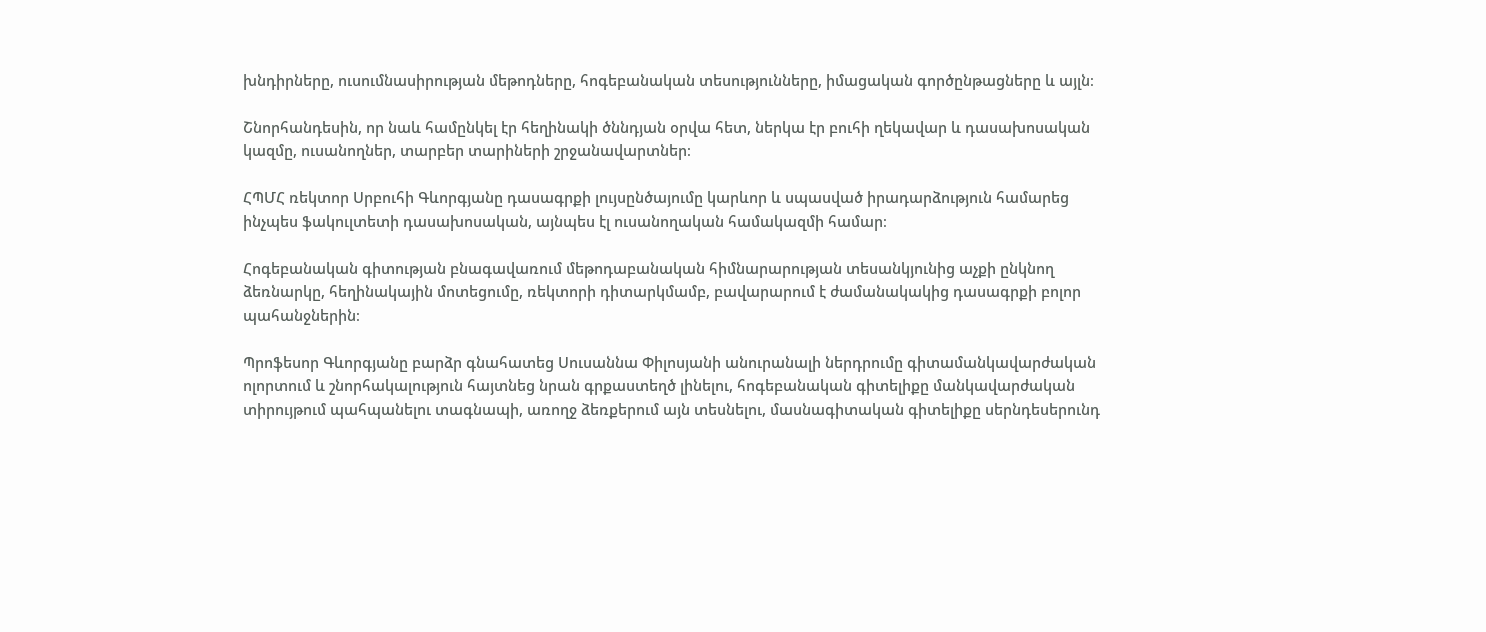խնդիրները, ուսումնասիրության մեթոդները, հոգեբանական տեսությունները, իմացական գործընթացները և այլն։

Շնորհանդեսին, որ նաև համընկել էր հեղինակի ծննդյան օրվա հետ, ներկա էր բուհի ղեկավար և դասախոսական կազմը, ուսանողներ, տարբեր տարիների շրջանավարտներ։

ՀՊՄՀ ռեկտոր Սրբուհի Գևորգյանը դասագրքի լույսընծայումը կարևոր և սպասված իրադարձություն համարեց ինչպես ֆակուլտետի դասախոսական, այնպես էլ ուսանողական համակազմի համար։

Հոգեբանական գիտության բնագավառում մեթոդաբանական հիմնարարության տեսանկյունից աչքի ընկնող ձեռնարկը, հեղինակային մոտեցումը, ռեկտորի դիտարկմամբ, բավարարում է ժամանակակից դասագրքի բոլոր պահանջներին։

Պրոֆեսոր Գևորգյանը բարձր գնահատեց Սուսաննա Փիլոսյանի անուրանալի ներդրումը գիտամանկավարժական ոլորտում և շնորհակալություն հայտնեց նրան գրքաստեղծ լինելու, հոգեբանական գիտելիքը մանկավարժական տիրույթում պահպանելու տագնապի, առողջ ձեռքերում այն տեսնելու, մասնագիտական գիտելիքը սերնդեսերունդ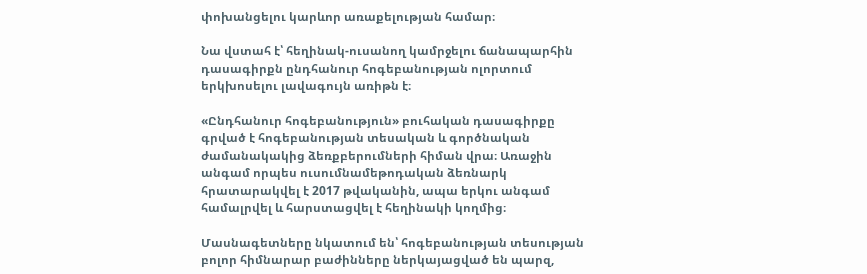փոխանցելու կարևոր առաքելության համար։

Նա վստահ է՝ հեղինակ-ուսանող կամրջելու ճանապարհին դասագիրքն ընդհանուր հոգեբանության ոլորտում երկխոսելու լավագույն առիթն է։

«Ընդհանուր հոգեբանություն» բուհական դասագիրքը գրված է հոգեբանության տեսական և գործնական ժամանակակից ձեռքբերումների հիման վրա։ Առաջին անգամ որպես ուսումնամեթոդական ձեռնարկ հրատարակվել է 2017 թվականին, ապա երկու անգամ համալրվել և հարստացվել է հեղինակի կողմից։

Մասնագետները նկատում են՝ հոգեբանության տեսության բոլոր հիմնարար բաժինները ներկայացված են պարզ,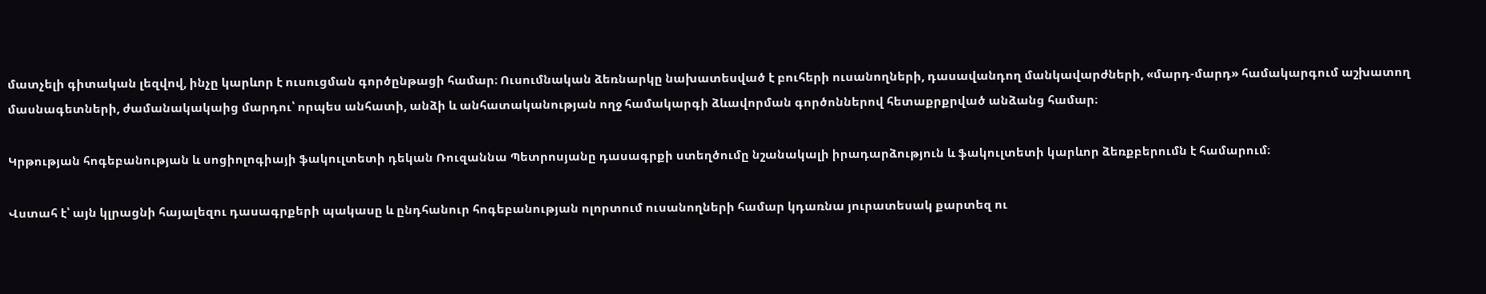մատչելի գիտական լեզվով, ինչը կարևոր է ուսուցման գործընթացի համար։ Ուսումնական ձեռնարկը նախատեսված է բուհերի ուսանողների, դասավանդող մանկավարժների, «մարդ-մարդ» համակարգում աշխատող մասնագետների, ժամանակակաից մարդու՝ որպես անհատի, անձի և անհատականության ողջ համակարգի ձևավորման գործոններով հետաքրքրված անձանց համար։

Կրթության հոգեբանության և սոցիոլոգիայի ֆակուլտետի դեկան Ռուզաննա Պետրոսյանը դասագրքի ստեղծումը նշանակալի իրադարձություն և ֆակուլտետի կարևոր ձեռքբերումն է համարում։

Վստահ է՝ այն կլրացնի հայալեզու դասագրքերի պակասը և ընդհանուր հոգեբանության ոլորտում ուսանողների համար կդառնա յուրատեսակ քարտեզ ու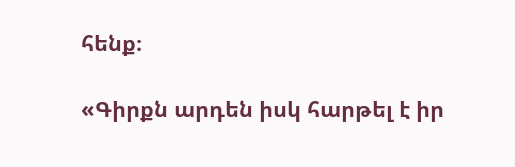հենք։

«Գիրքն արդեն իսկ հարթել է իր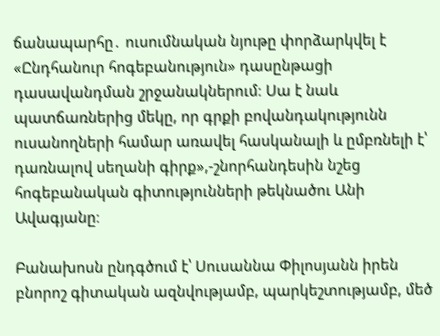ճանապարհը․ ուսումնական նյութը փորձարկվել է «Ընդհանուր հոգեբանություն» դասընթացի դասավանդման շրջանակներում։ Սա է նաև պատճառներից մեկը, որ գրքի բովանդակությունն ուսանողների համար առավել հասկանալի և ըմբռնելի է՝ դառնալով սեղանի գիրք»,-շնորհանդեսին նշեց հոգեբանական գիտությունների թեկնածու Անի Ավագյանը։

Բանախոսն ընդգծում է՝ Սուսաննա Փիլոսյանն իրեն բնորոշ գիտական ազնվությամբ, պարկեշտությամբ, մեծ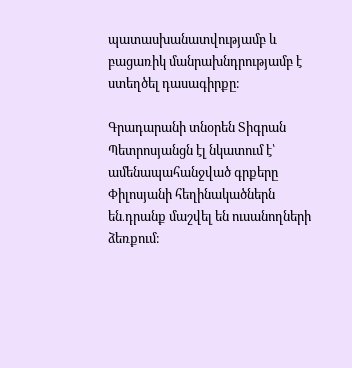պատասխանատվությամբ և բացառիկ մանրախնդրությամբ է ստեղծել դասագիրքը։

Գրադարանի տնօրեն Տիգրան Պետրոսյանցն էլ նկատում է՝ ամենապահանջված գրքերը Փիլոսյանի հեղինակածներն են․դրանք մաշվել են ուսանողների ձեռքում։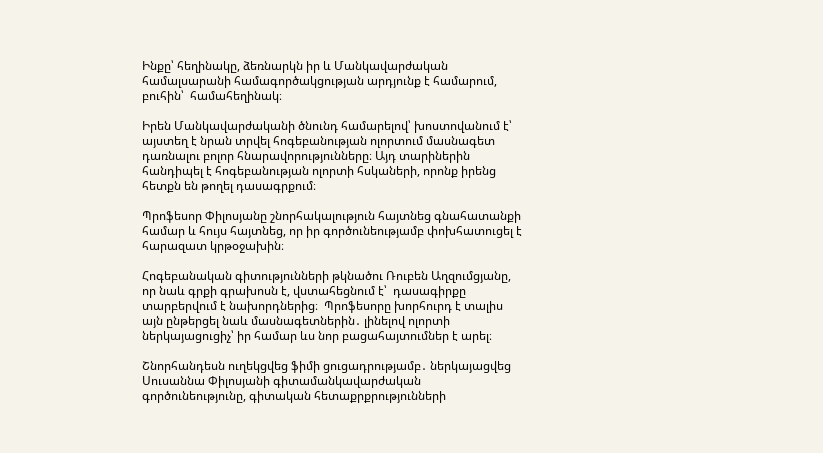Ինքը՝ հեղինակը, ձեռնարկն իր և Մանկավարժական համալսարանի համագործակցության արդյունք է համարում, բուհին՝  համահեղինակ։

Իրեն Մանկավարժականի ծնունդ համարելով՝ խոստովանում է՝ այստեղ է նրան տրվել հոգեբանության ոլորտում մասնագետ դառնալու բոլոր հնարավորությունները։ Այդ տարիներին հանդիպել է հոգեբանության ոլորտի հսկաների, որոնք իրենց հետքն են թողել դասագրքում։

Պրոֆեսոր Փիլոսյանը շնորհակալություն հայտնեց գնահատանքի համար և հույս հայտնեց, որ իր գործունեությամբ փոխհատուցել է հարազատ կրթօջախին։

Հոգեբանական գիտությունների թկնածու Ռուբեն Աղզումցյանը, որ նաև գրքի գրախոսն է, վստահեցնում է՝  դասագիրքը տարբերվում է նախորդներից։  Պրոֆեսորը խորհուրդ է տալիս այն ընթերցել նաև մասնագետներին․ լինելով ոլորտի ներկայացուցիչ՝ իր համար ևս նոր բացահայտումներ է արել։

Շնորհանդեսն ուղեկցվեց ֆիմի ցուցադրությամբ․ ներկայացվեց Սուսաննա Փիլոսյանի գիտամանկավարժական գործունեությունը, գիտական հետաքրքրությունների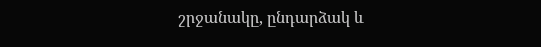շրջանակը, ընդարձակ և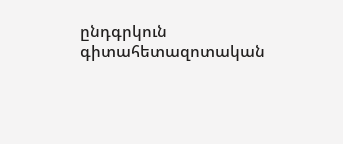ընդգրկուն գիտահետազոտական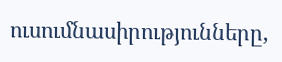ուսումնասիրությունները,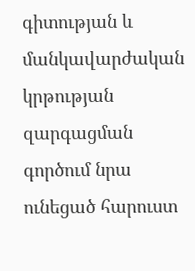գիտության և մանկավարժական կրթության զարգացման գործում նրա ունեցած հարուստ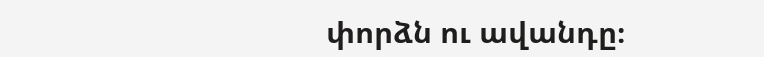փորձն ու ավանդը։